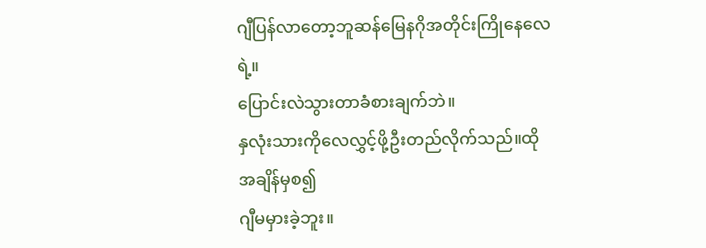ဂျီပြန်လာတော့ဘူဆန်မြေနဂိုအတိုင်းကြိုနေလေရဲ့။
ပြောင်းလဲသွားတာခံစားချက်ဘဲ။
နှလုံးသားကိုလေလွှင့်ဖို့ဦးတည်လိုက်သည်။ထိုအချိန်မှစ၍
ဂျီမမှားခဲ့ဘူး။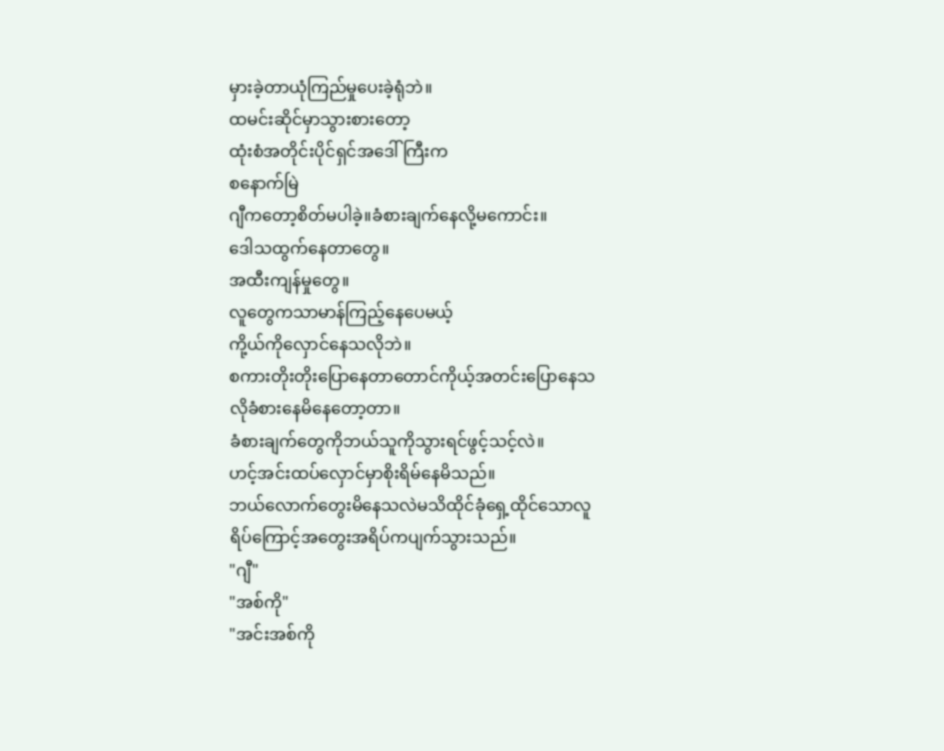မှားခဲ့တာယုံကြည်မှုပေးခဲ့ရုံဘဲ။
ထမင်းဆိုင်မှာသွားစားတော့
ထုံးစံအတိုင်းပိုင်ရှင်အဒေါ်ကြီးက
စနောက်မြဲ
ဂျီကတော့စိတ်မပါခဲ့။ခံစားချက်နေလို့မကောင်း။
ဒေါသထွက်နေတာတွေ။
အထီးကျန်မှုတွေ။
လူတွေကသာမာန်ကြည့်နေပေမယ့်
ကို့ယ်ကိုလှောင်နေသလိုဘဲ။
စကားတိုးတိုးပြောနေတာတောင်ကိုယ့်အတင်းပြောနေသလိုခံစားနေမိနေတော့တာ။
ခံစားချက်တွေကိုဘယ်သူကိုသွားရင်ဖွင့်သင့်လဲ။
ဟင့်အင်းထပ်လှောင်မှာစိုးရိမ်နေမိသည်။
ဘယ်လောက်တွေးမိနေသလဲမသိထိုင်ခုံရှေ့ထိုင်သောလူရိပ်ကြောင့်အတွေးအရိပ်ကပျက်သွားသည်။
"ဂျီ"
"အစ်ကို"
"အင်းအစ်ကို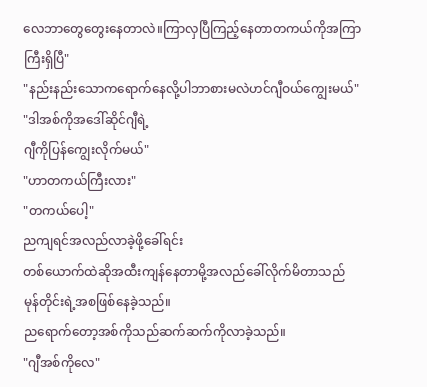လေဘာတွေတွေးနေတာလဲ။ကြာလှပြီကြည့်နေတာတကယ်ကိုအကြာကြီးရှိပြီ"
"နည်းနည်းသောကရောက်နေလို့ပါဘာစားမလဲဟင်ဂျီဝယ်ကျွေးမယ်"
"ဒါအစ်ကိုအဒေါ်ဆိုင်ဂျီရဲ့
ဂျီကိုပြန်ကျွေးလိုက်မယ်"
"ဟာတကယ်ကြီးလား"
"တကယ်ပေါ့"
ညကျရင်အလည်လာခဲ့ဖို့ခေါ်ရင်း
တစ်ယောက်ထဲဆိုအထီးကျန်နေတာမို့အလည်ခေါ်လိုက်မိတာသည်
မုန်တိုင်းရဲ့အစဖြစ်နေခဲ့သည်။
ညရောက်တော့အစ်ကိုသည်ဆက်ဆက်ကိုလာခဲ့သည်။
"ဂျီအစ်ကိုလေ"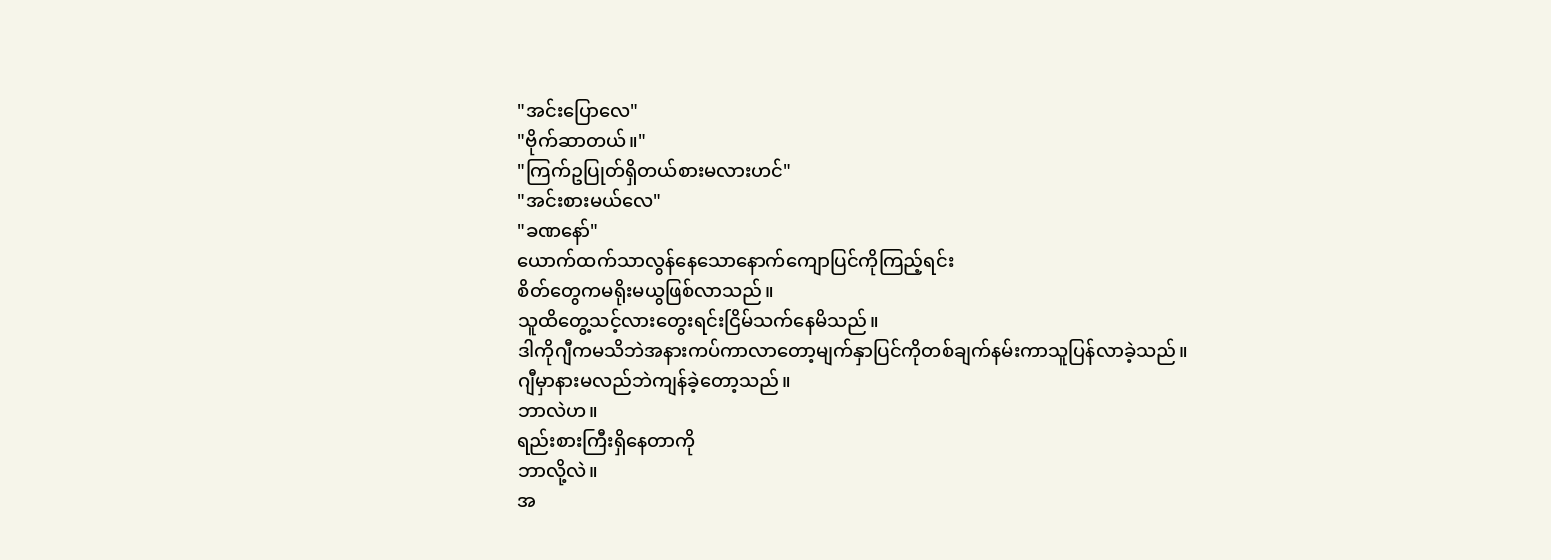"အင်းပြောလေ"
"ဗိုက်ဆာတယ်။"
"ကြက်ဥပြုတ်ရှိတယ်စားမလားဟင်"
"အင်းစားမယ်လေ"
"ခဏနော်"
ယောက်ထက်သာလွန်နေသောနောက်ကျောပြင်ကိုကြည့်ရင်း
စိတ်တွေကမရိုးမယွဖြစ်လာသည်။
သူထိတွေ့သင့်လားတွေးရင်းငြိမ်သက်နေမိသည်။
ဒါကိုဂျီကမသိဘဲအနားကပ်ကာလာတော့မျက်နှာပြင်ကိုတစ်ချက်နမ်းကာသူပြန်လာခဲ့သည်။
ဂျီမှာနားမလည်ဘဲကျန်ခဲ့တော့သည်။
ဘာလဲဟ။
ရည်းစားကြီးရှိနေတာကို
ဘာလို့လဲ။
အ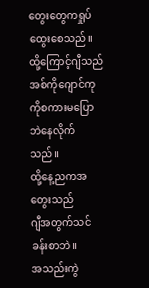တွေးတွေကရှုပ်ထွေးစေသည်။
ထို့ကြောင့်ဂျီသည်အစ်ကိုဂျောင်ကုကိုစကားမပြောဘဲနေလိုက်သည်။
ထို့နေ့ညကအတွေးသည်
ဂျီအတွက်သင်ခန်းစာဘဲ။
အသည်းကွဲ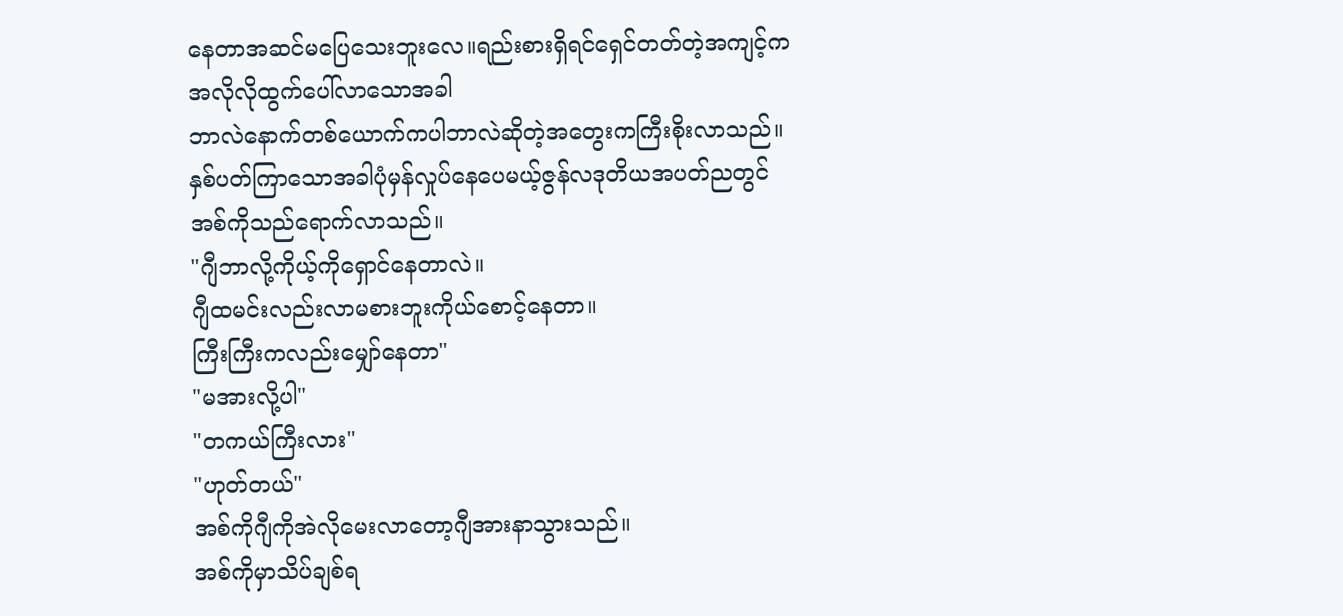နေတာအဆင်မပြေသေးဘူးလေ။ရည်းစားရှိရင်ရှေင်တတ်တဲ့အကျင့်ကအလိုလိုထွက်ပေါ်လာသောအခါ
ဘာလဲနောက်တစ်ယောက်ကပါဘာလဲဆိုတဲ့အတွေးကကြီးစိုးလာသည်။
နှစ်ပတ်ကြာသောအခါပုံမှန်လှုပ်နေပေမယ့်ဇွန်လဒုတိယအပတ်ညတွင်
အစ်ကိုသည်ရောက်လာသည်။
"ဂျီဘာလို့ကိုယ့်ကိုရှောင်နေတာလဲ။
ဂျီထမင်းလည်းလာမစားဘူးကိုယ်စောင့်နေတာ။
ကြီးကြီးကလည်းမျှော်နေတာ"
"မအားလို့ပါ"
"တကယ်ကြီးလား"
"ဟုတ်တယ်"
အစ်ကိုဂျီကိုအဲလိုမေးလာတော့ဂျီအားနာသွားသည်။
အစ်ကိုမှာသိပ်ချစ်ရ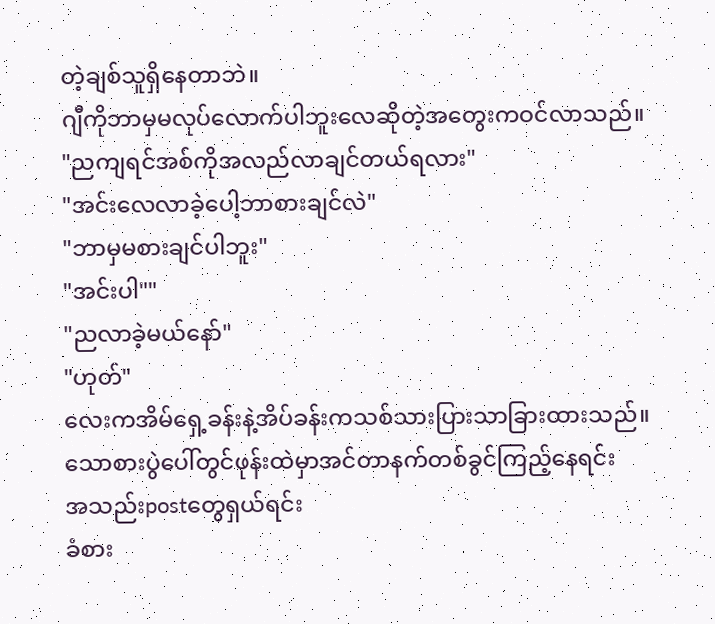တဲ့ချစ်သူရှိနေတာဘဲ။
ဂျီကိုဘာမှမလုပ်လောက်ပါဘူးလေဆိုတဲ့အတွေးကဝင်လာသည်။
"ညကျရင်အစ်ကိုအလည်လာချင်တယ်ရလား"
"အင်းလေလာခဲ့ပေါ့ဘာစားချင်လဲ"
"ဘာမှမစားချင်ပါဘူး"
"အင်းပါ""
"ညလာခဲ့မယ်နော်"
"ဟုတ်"
လေးကအိမ်ရှေ့ခန်းနဲ့အိပ်ခန်းကသစ်သားပြားသာခြားထားသည်။
သောစားပွဲပေါ်တွင်ဖုန်းထဲမှာအင်တာနက်တစ်ခွင်ကြည့်နေရင်း
အသည်းpostတွေရှယ်ရင်း
ခံစား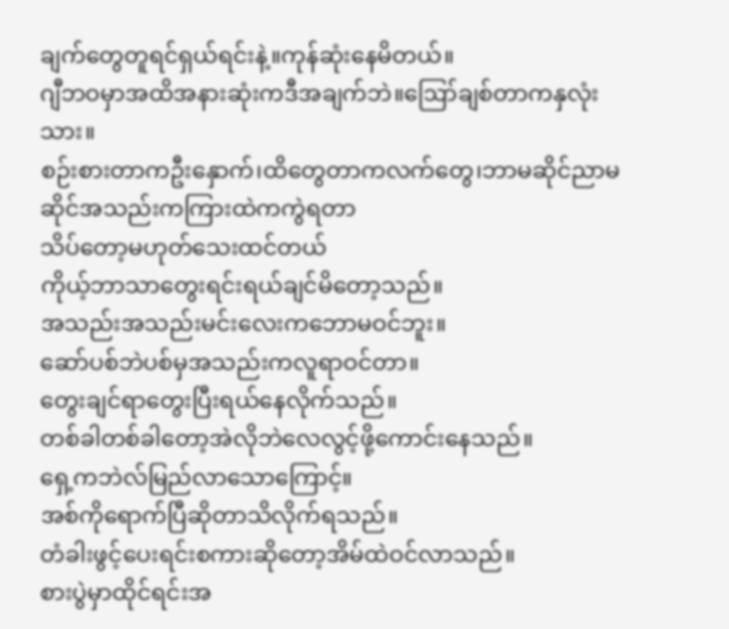ချက်တွေတူရင်ရှယ်ရင်းနဲ့။ကုန်ဆုံးနေမိတယ်။
ဂျီဘဝမှာအထိအနားဆုံးကဒီအချက်ဘဲ။ဪချစ်တာကနှလုံးသား။
စဉ်းစားတာကဦးနှောက်၊ထိတွေတာကလက်တွေ၊ဘာမဆိုင်ညာမဆိုင်အသည်းကကြားထဲကကွဲရတာ
သိပ်တော့မဟုတ်သေးထင်တယ်
ကိုယ့်ဘာသာတွေးရင်းရယ်ချင်မိတော့သည်။
အသည်းအသည်းမင်းလေးကဘောမဝင်ဘူး။
ဆော်ပစ်ဘဲပစ်မှအသည်းကလူရာဝင်တာ။
တွေးချင်ရာတွေးပြီးရယ်နေလိုက်သည်။
တစ်ခါတစ်ခါတော့အဲလိုဘဲလေလွင့်ဖို့ကောင်းနေသည်။
ရှေ့ကဘဲလ်မြည်လာသောကြောင့်။
အစ်ကိုရောက်ပြီဆိုတာသိလိုက်ရသည်။
တံခါးဖွင့်ပေးရင်းစကားဆိုတော့အိမ်ထဲဝင်လာသည်။
စားပွဲမှာထိုင်ရင်းအ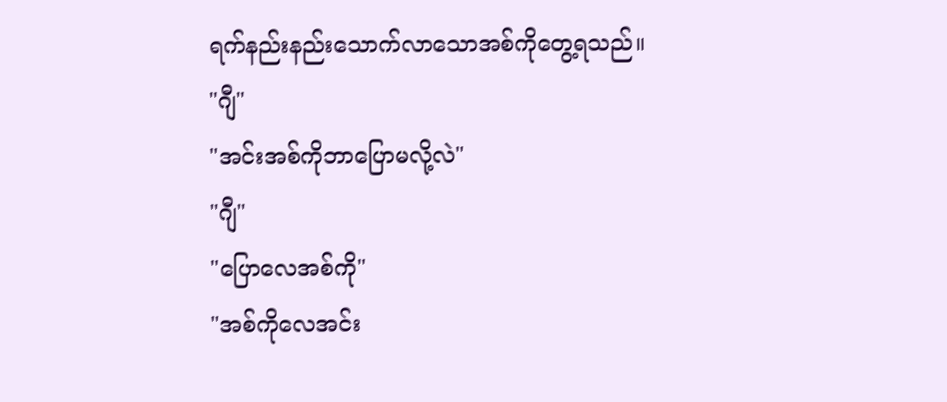ရက်နည်းနည်းသောက်လာသောအစ်ကိုတွေ့ရသည်။
"ဂျီ"
"အင်းအစ်ကိုဘာပြောမလို့လဲ"
"ဂျီ"
"ပြောလေအစ်ကို"
"အစ်ကိုလေအင်း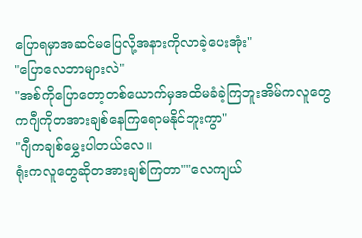ပြောရမှာအဆင်မပြေလို့အနားကိုလာခဲ့ပေးအုံး"
"ပြောလေဘာများလဲ"
"အစ်ကိုပြောတော့တစ်ယောက်မှအထိမခံခဲ့ကြဘူးအိမ်ကလူတွေကဂျီကိုတအားချစ်နေကြရောမနိုင်ဘူးကွာ"
"ဂျီကချစ်မွှေးပါတယ်လေ။
ရုံးကလူတွေဆိုတအားချစ်ကြတာ""လေကျယ်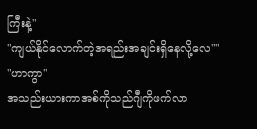ကြီးနဲ့"
"ကျယ်နိုင်လောက်တဲ့အရည်းအချင်းရှိနေလို့လေ""
"ဟာကွာ"
အသည်းယားကာအစ်ကိုသည်ဂျီကိုဖက်လာ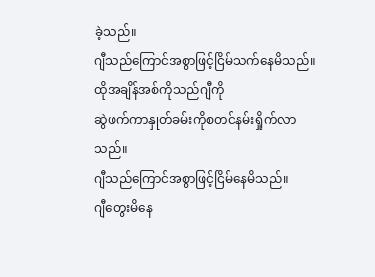ခဲ့သည်။
ဂျီသည်ကြောင်အစွာဖြင့်ငြိမ်သက်နေမိသည်။
ထိုအချိန်အစ်ကိုသည်ဂျီကို
ဆွဲဖက်ကာနှုတ်ခမ်းကိုစတင်နမ်းရှိုက်လာသည်။
ဂျီသည်ကြောင်အစွာဖြင့်ငြိမ်နေမိသည်။
ဂျီတွေးမိနေ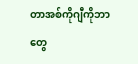တာအစ်ကိုဂျီကိုဘာတွေ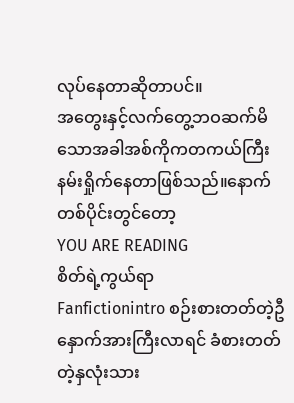လုပ်နေတာဆိုတာပင်။
အတွေးနှင့်လက်တွေ့ဘဝဆက်မိသောအခါအစ်ကိုကတကယ်ကြီးနမ်းရှိုက်နေတာဖြစ်သည်။နောက်တစ်ပိုင်းတွင်တော့
YOU ARE READING
စိတ်ရဲ့ကွယ်ရာ
Fanfictionintro စဉ်းစားတတ်တဲ့ဦနှောက်အားကြီးလာရင် ခံစားတတ်တဲ့နှလုံးသား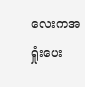လေးကအရှုံးပေး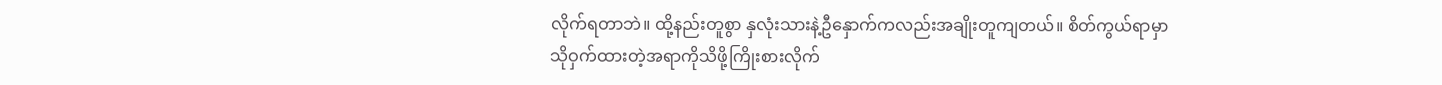လိုက်ရတာဘဲ။ ထို့နည်းတူစွာ နှလုံးသားနဲ့ဦနှောက်ကလည်းအချိုးတူကျတယ်။ စိတ်ကွယ်ရာမှာသိုဝှက်ထားတဲ့အရာကိုသိဖို့ကြိုးစားလိုက်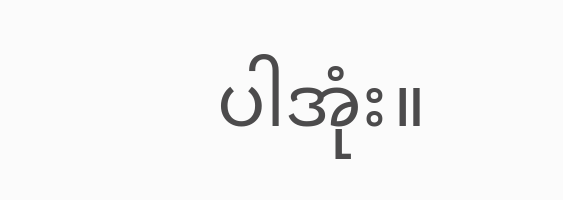ပါအုံး။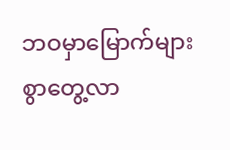ဘဝမှာမြောက်များစွာတွေ့လာ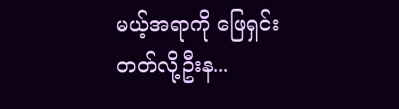မယ့်အရာကို ဖြေရှင်းတတ်လို့ဦးန...